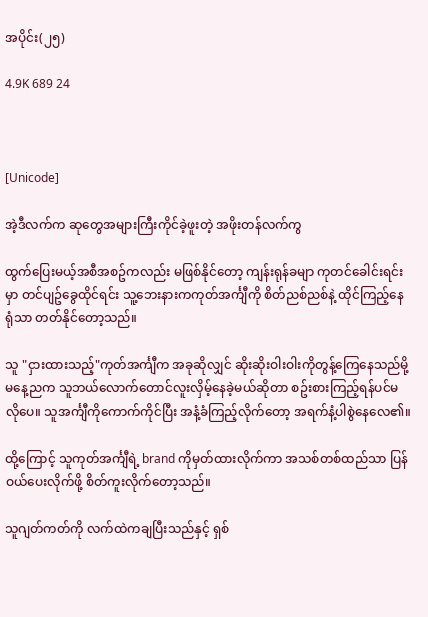အပိုင်း(၂၅)

4.9K 689 24



[Unicode]

အဲ့ဒီလက်က ဆုတွေအများကြီးကိုင်ခဲ့ဖူးတဲ့ အဖိုးတန်လက်ကွ

ထွက်ပြေးမယ့်အစီအစဥ်ကလည်း မဖြစ်နိုင်တော့ ကျန်းရုန်ခမျာ ကုတင်ခေါင်းရင်းမှာ တင်ပျဥ်ခွေထိုင်ရင်း သူ့ဘေးနားကကုတ်အင်္ကျီကို စိတ်ညစ်ညစ်နဲ့ ထိုင်ကြည့်နေရုံသာ တတ်နိုင်တော့သည်။

သူ "ငှားထားသည့်"ကုတ်အင်္ကျီက အခုဆိုလျှင် ဆိုးဆိုးဝါးဝါးကိုတွန့်ကြေနေသည်မို့ မနေ့ညက သူဘယ်လောက်တောင်လူးလှိမ့်နေခဲ့မယ်ဆိုတာ စဥ်းစားကြည့်ရန်ပင်မလိုပေ။ သူအင်္ကျီကိုကောက်ကိုင်ပြီး အနံ့ခံကြည့်လိုက်တော့ အရက်နံ့ပါစွဲနေလေ၏။

ထို့ကြောင့် သူကုတ်အင်္ကျီရဲ့ brand ကိုမှတ်ထားလိုက်ကာ အသစ်တစ်ထည်သာ ပြန်ဝယ်ပေးလိုက်ဖို့ စိတ်ကူးလိုက်‌တော့သည်။

သူဂျတ်ကတ်ကို လက်ထဲကချပြီးသည်နှင့် ရှစ်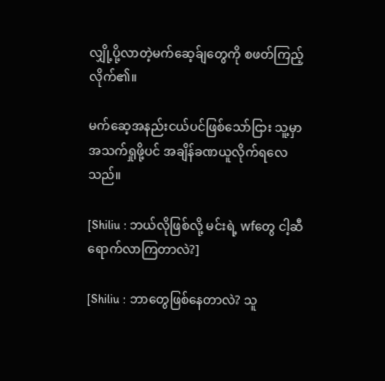လျှို့ပို့လာတဲ့မက်ဆေ့ခ်ျတွေကို စဖတ်ကြည့်လိုက်၏။

မက်ဆေ့အနည်းငယ်ပင်ဖြစ်သော်ငြား သူ့မှာအသက်ရှုဖို့ပင် အချိန်ခဏယူလိုက်ရ‌လေသည်။

[Shiliu : ဘယ်လိုဖြစ်လို့ မင်းရဲ့ wfတွေ ငါ့ဆီရောက်လာကြတာလဲ?]

[Shiliu : ဘာတွေဖြစ်နေတာလဲ? သူ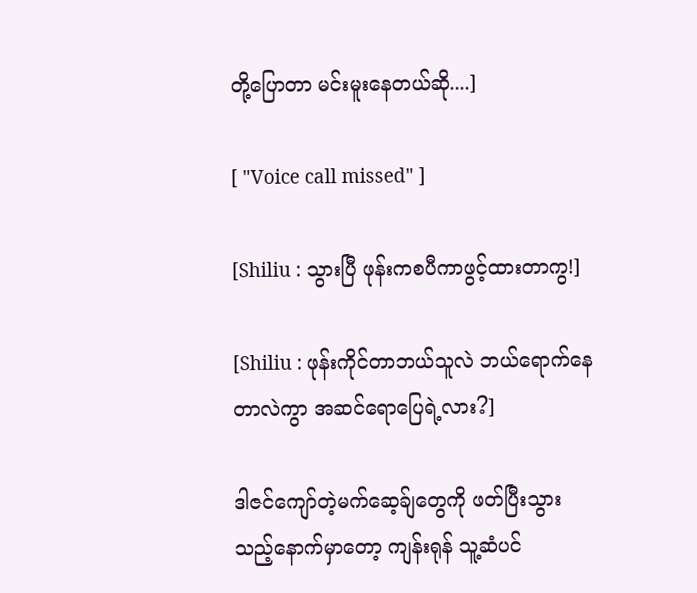တို့ပြောတာ မင်းမူးနေတယ်ဆို....]

[ "Voice call missed" ]

[Shiliu : သွားပြီ ဖုန်းကစပီကာဖွင့်ထားတာကွ!]

[Shiliu : ဖုန်းကိုင်တာဘယ်သူလဲ ဘယ်ရောက်နေတာလဲကွာ အဆင်ရောပြေရဲ့လား?]

ဒါဇင်ကျော်တဲ့မက်ဆေ့ခ်ျတွေကို ဖတ်ပြီးသွားသည့်နောက်မှာတော့ ကျန်းရုန် သူ့ဆံပင်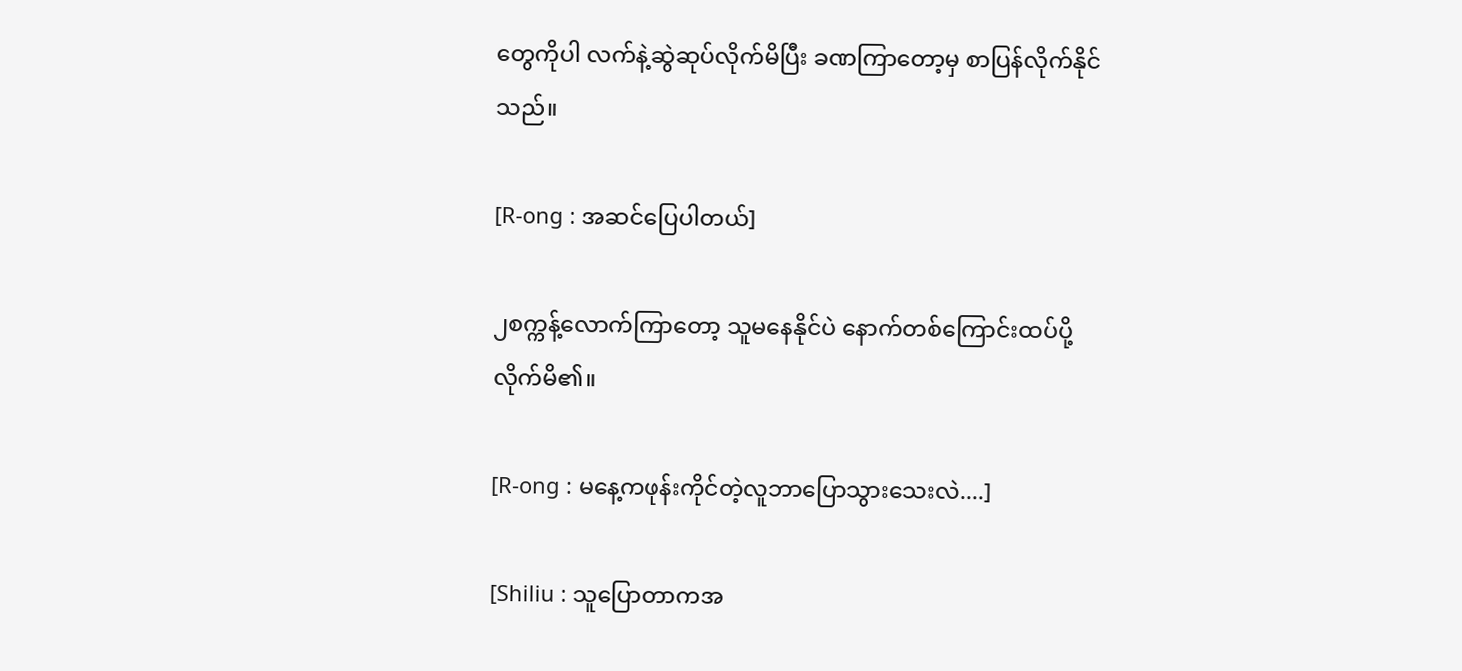တွေကိုပါ လက်နဲ့ဆွဲဆုပ်လိုက်မိပြီး ခဏကြာတော့မှ စာပြန်လိုက်နိုင်သည်။

[R-ong : အဆင်ပြေပါတယ်]

၂စက္ကန့်လောက်ကြာတော့ သူမနေနိုင်ပဲ နောက်တစ်ကြောင်းထပ်ပို့လိုက်မိ၏။

[R-ong : မနေ့ကဖုန်းကိုင်တဲ့လူဘာပြောသွားသေးလဲ....]

[Shiliu : သူပြောတာကအ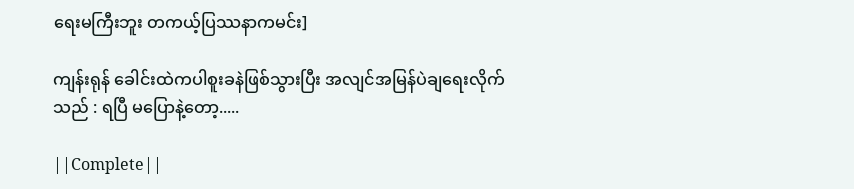ရေးမကြီးဘူး တကယ့်ပြဿနာကမင်း]

ကျန်းရုန် ခေါင်းထဲကပါစူးခနဲဖြစ်သွားပြီး အလျင်အမြန်ပဲချရေးလိုက်သည် : ရပြီ မပြောနဲ့တော့.....

||Complete||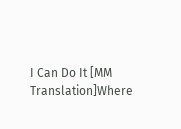I Can Do It [MM Translation]Where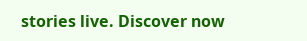stories live. Discover now